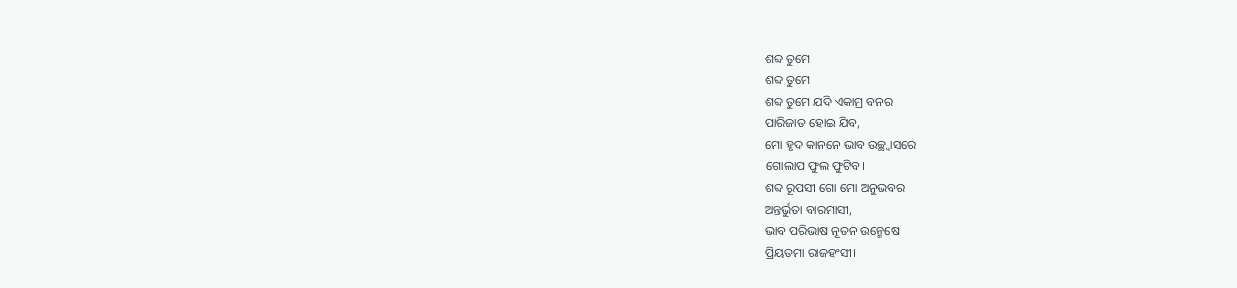ଶବ୍ଦ ତୁମେ
ଶବ୍ଦ ତୁମେ
ଶବ୍ଦ ତୁମେ ଯଦି ଏକାମ୍ର ବନର
ପାରିଜାତ ହୋଇ ଯିବ,
ମୋ ହୃଦ କାନନେ ଭାବ ଉଚ୍ଛ୍ୱାସରେ
ଗୋଲାପ ଫୁଲ ଫୁଟିବ।
ଶବ୍ଦ ରୂପସୀ ଗୋ ମୋ ଅନୁଭବର
ଅନ୍ତର୍ଭୁତା ବାରମାସୀ,
ଭାବ ପରିଭାଷ ନୂତନ ଉନ୍ମେଷେ
ପ୍ରିୟତମା ରାଜହଂସୀ।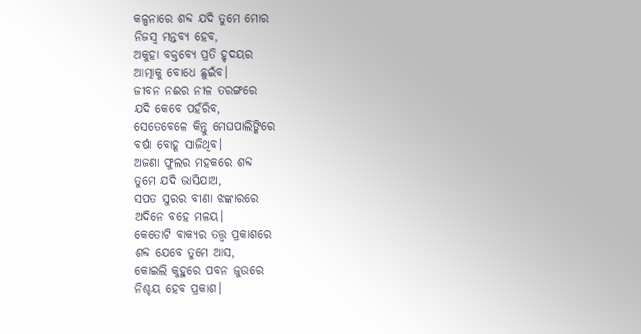କଳ୍ପନାରେ ଶବ୍ଦ ଯଦି ତୁମେ ମୋର
ନିଜସ୍ଵ ମନ୍ତବ୍ୟ ହେବ,
ଅକୁହା ବକ୍ତବ୍ୟେ ପ୍ରତି ହୃଦୟର
ଆତ୍ମାକୁ ବୋଧେ ଛୁଇଁବ।
ଜୀବନ ନଈର ନୀଳ ତରଙ୍ଗରେ
ଯଦି କେବେ ପହଁରିବ,
ସେତେବେଳେ କିନ୍ତୁ ମେଘପାଲିଙ୍କିରେ
ବର୍ଷା ବୋହୂ ସାଜିଥିବ।
ଅଜଣା ଫୁଲର ମହକରେ ଶବ୍ଦ
ତୁମେ ଯଦି ଭାସିଯାଅ,
ସପତ ସୁରର ବୀଣା ଝଙ୍କାରରେ
ଅଦିନେ ବହେ ମଳୟ।
କେତୋଟି ବାକ୍ୟର ତତ୍ତ୍ଵ ପ୍ରକାଶରେ
ଶବ୍ଦ ଯେବେ ତୁମେ ଆସ,
କୋଇଲି କୁହୁରେ ପବନ ଜୁଉରେ
ନିଶ୍ଚୟ ହେବ ପ୍ରକାଶ।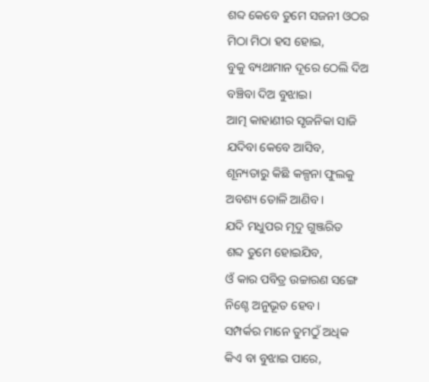ଶବ୍ଦ କେବେ ତୁମେ ସଜନୀ ଓଠର
ମିଠା ମିଠା ହସ ହୋଇ,
ବୁକୁ ବ୍ୟଥାମାନ ଦୂରେ ଠେଲି ଦିଅ
ବଞ୍ଚିବା ଦିଅ ବୁଝାଇ।
ଆତ୍ମ କାହାଣୀର ସୃଜନିକା ସାଜି
ଯଦିବା କେବେ ଆସିବ,
ଶୂନ୍ୟତାରୁ କିଛି କଳ୍ପନା ଫୁଲକୁ
ଅବଶ୍ୟ ତୋଳି ଆଣିବ।
ଯଦି ମଧୁପର ମୃଦୁ ଗୁଞ୍ଜରିତ
ଶବ୍ଦ ତୁମେ ହୋଇଯିବ,
ଓଁ କାର ପବିତ୍ର ଉଚ୍ଚାରଣ ସଙ୍ଗେ
ନିଶ୍ଚେ ଅନୁଭୂତ ହେବ।
ସମ୍ପର୍କର ମାନେ ତୁମଠୁଁ ଅଧିକ
କିଏ ବା ବୁଝାଇ ପାରେ,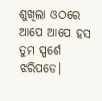ଶୁଖିଲା ଓଠରେ ଆପେ ଆପେ ହସ
ତୁମ ସ୍ପର୍ଶେ ଝରିପଡେ।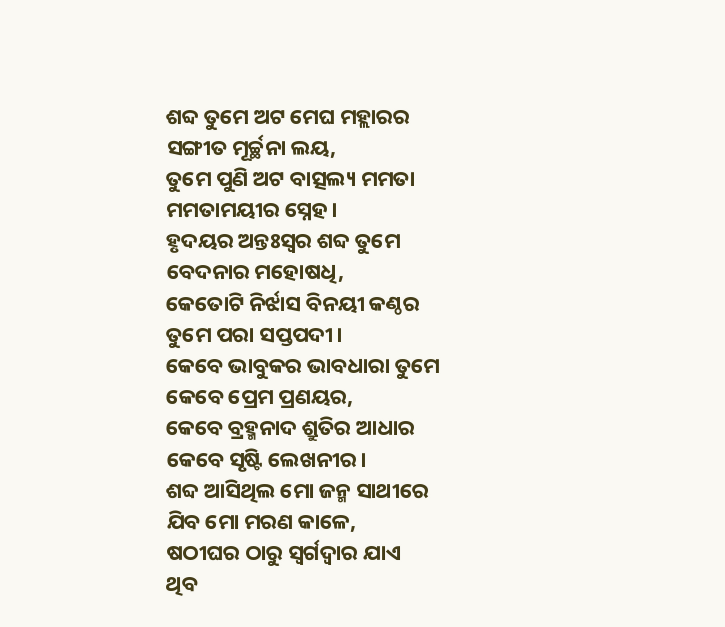ଶବ୍ଦ ତୁମେ ଅଟ ମେଘ ମହ୍ଲାରର
ସଙ୍ଗୀତ ମୂର୍ଚ୍ଛନା ଲୟ,
ତୁମେ ପୁଣି ଅଟ ବାତ୍ସଲ୍ୟ ମମତା
ମମତାମୟୀର ସ୍ନେହ।
ହୃଦୟର ଅନ୍ତଃସ୍ଵର ଶବ୍ଦ ତୁମେ
ବେଦନାର ମହୋଷଧି,
କେତୋଟି ନିର୍ଝାସ ବିନୟୀ କଣ୍ଠର
ତୁମେ ପରା ସପ୍ତପଦୀ।
କେବେ ଭାବୁକର ଭାବଧାରା ତୁମେ
କେବେ ପ୍ରେମ ପ୍ରଣୟର,
କେବେ ବ୍ରହ୍ମନାଦ ଶ୍ରୁତିର ଆଧାର
କେବେ ସୃଷ୍ଟି ଲେଖନୀର।
ଶବ୍ଦ ଆସିଥିଲ ମୋ ଜନ୍ମ ସାଥୀରେ
ଯିବ ମୋ ମରଣ କାଳେ,
ଷଠୀଘର ଠାରୁ ସ୍ଵର୍ଗଦ୍ଵାର ଯାଏ
ଥିବ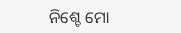ନିଶ୍ଚେ ମୋ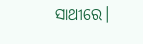ସାଥୀରେ।